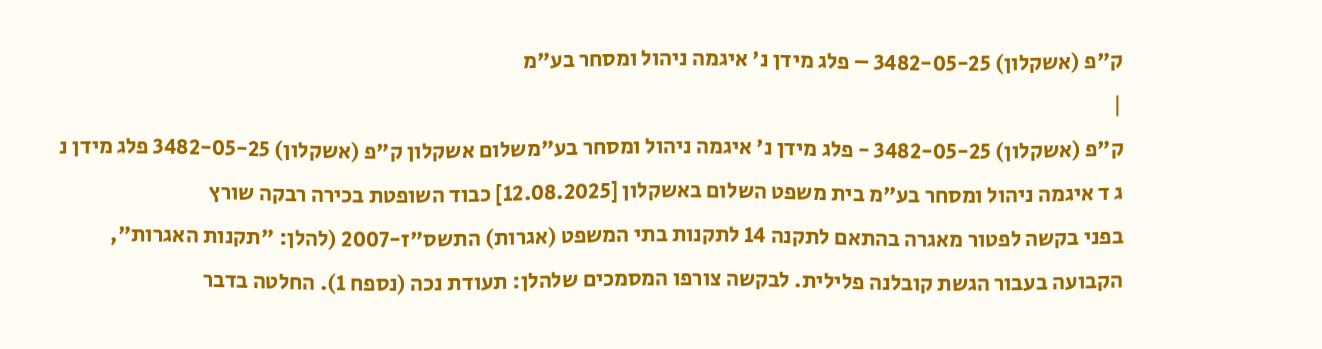ק"פ (אשקלון) 3482-05-25 – פלג מידן נ' איגמה ניהול ומסחר בע"מ
|
ק"פ (אשקלון) 3482-05-25 - פלג מידן נ' איגמה ניהול ומסחר בע"משלום אשקלון ק"פ (אשקלון) 3482-05-25 פלג מידן נ ג ד איגמה ניהול ומסחר בע"מ בית משפט השלום באשקלון [12.08.2025] כבוד השופטת בכירה רבקה שורץ
בפני בקשה לפטור מאגרה בהתאם לתקנה 14 לתקנות בתי המשפט (אגרות) התשס"ז-2007 (להלן: "תקנות האגרות", הקבועה בעבור הגשת קובלנה פלילית. לבקשה צורפו המסמכים שלהלן: תעודת נכה (נספח 1). החלטה בדבר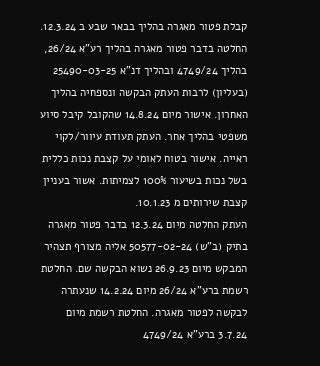קבלת פטור מאגרה בהליך בבאר שבע ב 12.3.24. החלטה בדבר פטור מאגרה בהליך רע"א 26/24, בהליך 4749/24 ובהליך דנ"א 25490-03-25 (בעליון) לרבות העתק הבקשה ונספחיה בהליך האחרון. אישור מיום 14.8.24 שהקובל קיבל סיוע משפטי בהליך אחר. העתק תעודת עיוור/לקוי ראייה. אישור בטוח לאומי על קצבת נכות כללית בשל נכות בשיעור 100% לצמיתות. אשור בעניין קצבת שירותים מ 10.1.23.
העתק החלטה מיום 12.3.24 בדבר פטור מאגרה בתיק (ב"ש) 50577-02-24 אליה מצורף תצהיר המבקש מיום 26.9.23 נשוא הבקשה שם. החלטת רשמת ברע"א 26/24 מיום 14.2.24 שנעתרה לבקשה לפטור מאגרה. החלטת רשמת מיום 3.7.24 ברע"א 4749/24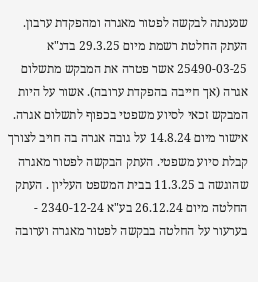שנענתה לבקשה לפטור מאגרה ומהפקדת ערבון. העתק החלטת רשמת מיום 29.3.25 בדנ"א 25490-03-25 אשר פטרה את המבקש מתשלום אגרה (אך חייבה בהפקדת ערובה). אשור על היות המבקש זכאי לסיוע משפטי בכפוף לתשלום אגרה. אישור מיום 14.8.24 על גובה אגרה בה חויב לצורך קבלת סיוע משפטי. העתק הבקשה לפטור מאגרה שהוגשה ב 11.3.25 בבית המשפט העליון . העתק החלטה מיום 26.12.24 בע"א 2340-12-24 - בערעור על החלטה בבקשה לפטור מאגרה וערובה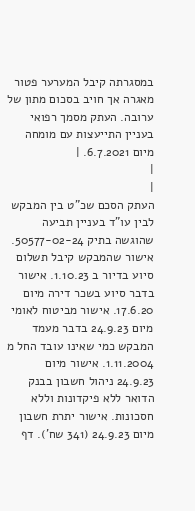במסגרתה קיבל המערער פטור מאגרה אך חויב בסכום מתון של ערובה. העתק מסמך רפואי בעניין התייעצות עם מומחה מיום 6.7.2021. |
|
|
העתק הסכם שכ"ט בין המבקש לבין עו"ד בעניין תביעה שהוגשה בתיק 50577-02-24. אישור שהמבקש קיבל תשלום סיוע בדיור ב 1.10.23. אישור בדבר סיוע בשכר דירה מיום 17.6.20. אישור מביטוח לאומי מיום 24.9.23 בדבר מעמד המבקש כמי שאינו עובד החל מ 1.11.2004. אישור מיום 24.9.23 ניהול חשבון בבנק הדואר ללא פיקדונות וללא חסכונות. אישור יתרת חשבון מיום 24.9.23 (341 שח'). דף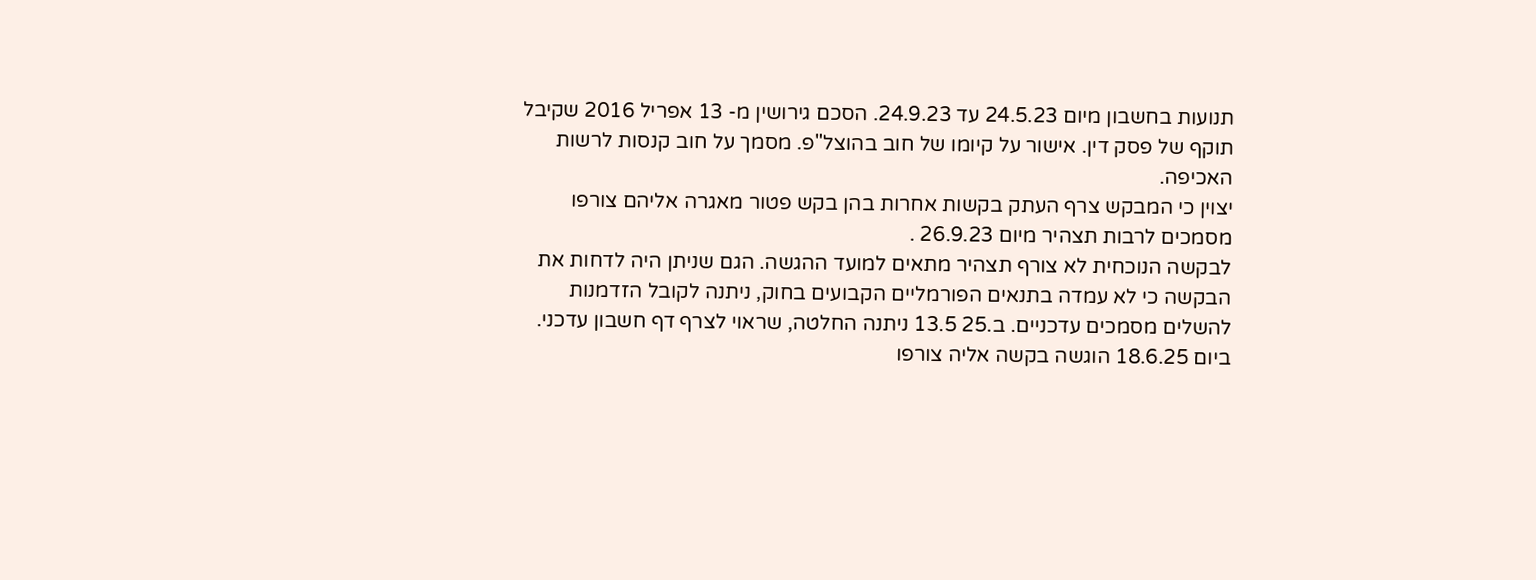תנועות בחשבון מיום 24.5.23 עד 24.9.23. הסכם גירושין מ- 13 אפריל 2016 שקיבל תוקף של פסק דין. אישור על קיומו של חוב בהוצל"פ. מסמך על חוב קנסות לרשות האכיפה.
יצוין כי המבקש צרף העתק בקשות אחרות בהן בקש פטור מאגרה אליהם צורפו מסמכים לרבות תצהיר מיום 26.9.23 .
לבקשה הנוכחית לא צורף תצהיר מתאים למועד ההגשה. הגם שניתן היה לדחות את הבקשה כי לא עמדה בתנאים הפורמליים הקבועים בחוק, ניתנה לקובל הזדמנות להשלים מסמכים עדכניים. ב.25 13.5 ניתנה החלטה, שראוי לצרף דף חשבון עדכני. ביום 18.6.25 הוגשה בקשה אליה צורפו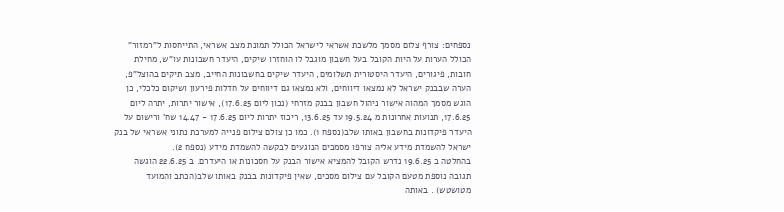נספחים: צורף צלום מסמך מלשכת אשראי לישראל הכולל תמונת מצב אשראי, התייחסות ל"רמזור" הכולל הערות על היות הקובל בעל חשבון מוגבל לו הוחזרו שיקים, היעדר חשבונות עו"ש, מחילת חובות, פיגורים, היעדר היסטורית תשלומים, היעדר שיקים בחשבונות החייב, מצב תיקים בהוצל"פ, הערה שבבנק ישראל לא נמצאו דיווחים, ולא נמצאו גם דיווחים על חדלות פירעון ושיקום כלכלי, כן הוגש מסמך המהוה אישור ניהול חשבון בבנק מזרחי (נכון ליום 17.6.25), אישור יתרות, יתרה ליום 17.6.25, תנועות אחרונות מ 19.5.24 עד 13.6.25, ריכוז יתרות ליום 17.6.25 - 14.47 שח' ורישום על היעדר פיקדונות בחשבון באותו שלב(נספח 1). כמו כן צולם צילום פנייה למערכת נתוני אשראי של בנק ישראל להשמדת מידע אליה צורפו מסמכים הנוגעים לבקשה להשמדת מידע (נספח 2).
בהחלטה ב 19.6.25 נדרש הקובל להמציא אישור הבנק על חסכונות או היעדרם. ב 22.6.25 הוגשה תגובה נוספת מטעם הקובל עם צילום מסכים, שאין פיקדונות בבנק באותו שלב(הכתב והמועד מטושטש) . באותה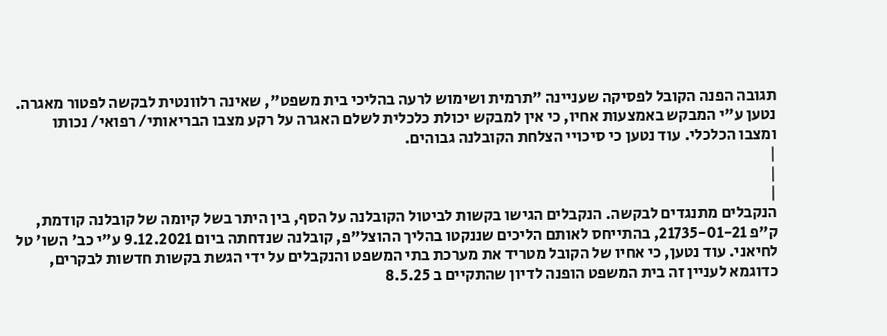תגובה הפנה הקובל לפסיקה שעניינה "תרמית ושימוש לרעה בהליכי בית משפט", שאינה רלוונטית לבקשה לפטור מאגרה.
נטען ע"י המבקש באמצעות אחיו, כי אין למבקש יכולת כלכלית לשלם האגרה על רקע מצבו הבריאותי/ רפואי/ נכותו ומצבו הכלכלי. עוד נטען כי סיכויי הצלחת הקובלנה גבוהים.
|
|
|
הנקבלים מתנגדים לבקשה. הנקבלים הגישו בקשות לביטול הקובלנה על הסף, בין היתר בשל קיומה של קובלנה קודמת, ק"פ 21735-01-21, בהתייחס לאותם הליכים שננקטו בהליך ההוצל"פ, קובלנה שנדחתה ביום 9.12.2021 ע"י כב' השו' טל לחיאני. עוד נטען, כי אחיו של הקובל מטריד את מערכת בתי המשפט והנקבלים על ידי הגשת בקשות חדשות לבקרים, כדוגמא לעניין זה בית המשפט הופנה לדיון שהתקיים ב 8.5.25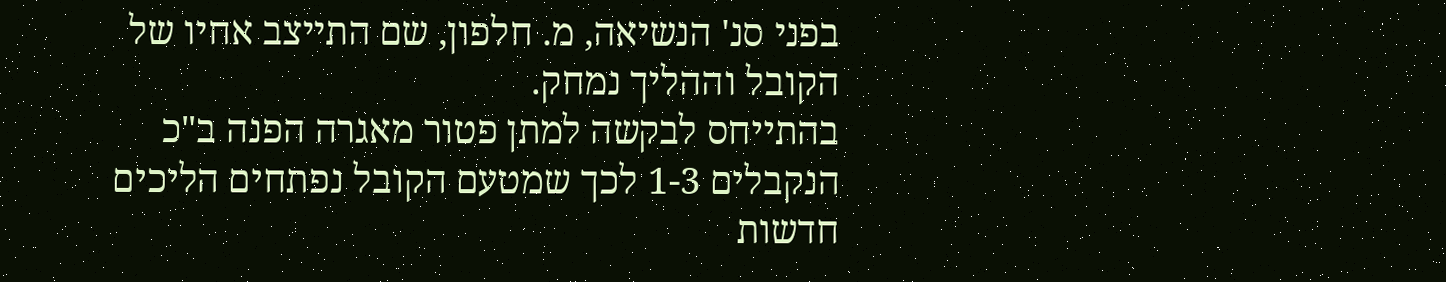בפני סנ' הנשיאה, מ. חלפון, שם התייצב אחיו של הקובל וההליך נמחק.
בהתייחס לבקשה למתן פטור מאגרה הפנה ב"כ הנקבלים 1-3 לכך שמטעם הקובל נפתחים הליכים חדשות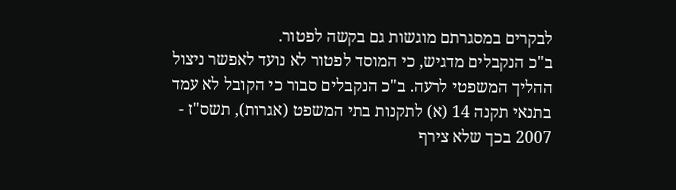לבקרים במסגרתם מוגשות גם בקשה לפטור.
ב"כ הנקבלים מדגיש, כי המוסד לפטור לא נועד לאפשר ניצול ההליך המשפטי לרעה. ב"כ הנקבלים סבור כי הקובל לא עמד בתנאי תקנה 14 (א) לתקנות בתי המשפט (אגרות), תשס"ז - 2007 בכך שלא צירף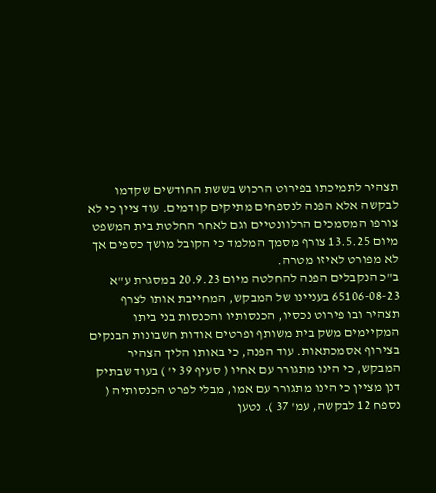תצהיר לתמיכתו בפירוט הרכוש בששת החודשים שקדמו לבקשה אלא הפנה לנספחים מתיקים קודמים. עוד ציין כי לא צורפו המסמכים הרלוונטיים וגם לאחר החלטת בית המשפט מיום 13.5.25 צורף מסמך המלמד כי הקובל מושך כספים אך לא מפורט לאיזו מטרה.
ב"כ הנקבלים הפנה להחלטה מיום 20.9.23 במסגרת ע"א 65106-08-23 בעניינו של המבקש, המחייבת אותו לצרף תצהיר ובו פירוט נכסיו, הכנסותיו והכנסות בני ביתו המקיימים משק בית משותף ופרטים אודות חשבונות הבנקים בצירוף אסמכתאות. עוד הפנה, כי באותו הליך הצהיר המבקש, כי הינו מתגורר עם אחיו ( סעיף 39 י' ) בעוד שבתיק דנן מציין כי הינו מתגורר עם אמו, מבלי לפרט הכנסותיה ( נספח 12 לבקשה, עמ' 37 ). נטען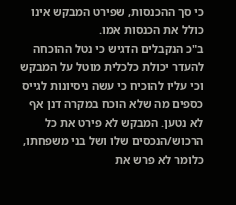כי סך ההכנסות, שפירט המבקש אינו כולל את הכנסות אמו.
ב"כ הנקבלים הדגיש כי נטל ההוכחה להעדר יכולת כלכלית מוטל על המבקש וכי עליו להוכיח כי עשה ניסיונות לגייס כספים מה שלא הוכח במקרה דנן אף לא נטען. המבקש לא פירט את כל הרכוש/הנכסים שלו ושל בני משפחתו, כלומר לא פרש את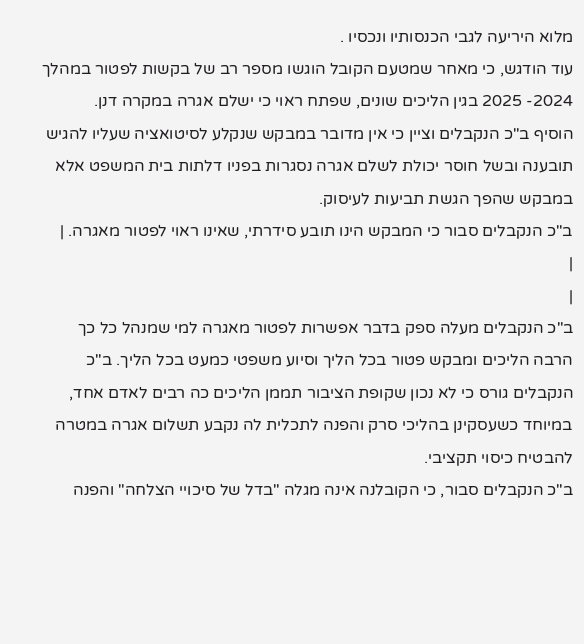מלוא היריעה לגבי הכנסותיו ונכסיו .
עוד הודגש, כי מאחר שמטעם הקובל הוגשו מספר רב של בקשות לפטור במהלך 2024- 2025 בגין הליכים שונים, שפתח ראוי כי ישלם אגרה במקרה דנן.
הוסיף ב"כ הנקבלים וציין כי אין מדובר במבקש שנקלע לסיטואציה שעליו להגיש תובענה ובשל חוסר יכולת לשלם אגרה נסגרות בפניו דלתות בית המשפט אלא במבקש שהפך הגשת תביעות לעיסוק.
ב"כ הנקבלים סבור כי המבקש הינו תובע סידרתי, שאינו ראוי לפטור מאגרה. |
|
|
ב"כ הנקבלים מעלה ספק בדבר אפשרות לפטור מאגרה למי שמנהל כל כך הרבה הליכים ומבקש פטור בכל הליך וסיוע משפטי כמעט בכל הליך. ב"כ הנקבלים גורס כי לא נכון שקופת הציבור תממן הליכים כה רבים לאדם אחד, במיוחד כשעסקינן בהליכי סרק והפנה לתכלית לה נקבע תשלום אגרה במטרה להבטיח כיסוי תקציבי.
ב"כ הנקבלים סבור, כי הקובלנה אינה מגלה "בדל של סיכויי הצלחה" והפנה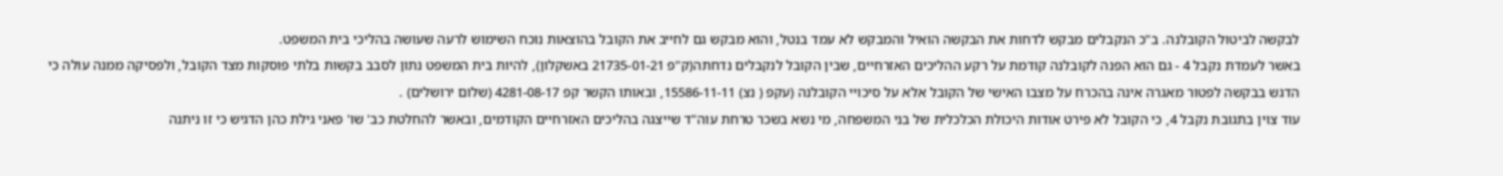לבקשה לביטול הקובלנה. ב"כ הנקבלים מבקש לדחות את הבקשה הואיל והמבקש לא עמד בנטל, והוא מבקש גם לחייב את הקובל בהוצאות נוכח השימוש לרעה שעושה בהליכי בית המשפט.
באשר לעמדת נקבל 4 - גם הוא הפנה לקובלנה קודמת על רקע ההליכים האזרחיים, שבין הקובל לנקבלים נדחתה(ק"פ 21735-01-21 באשקלון), להיות בית המשפט נתון לסבב בקשות בלתי פוסקות מצד הקובל, ולפסיקה ממנה עולה כי הדגש בבקשה לפטור מאגרה אינה בהכרח על מצבו האישי של הקובל אלא על סיכויי הקובלנה (עקפ ( נצ) 15586-11-11, ובאותו הקשר קפ 4281-08-17 (שלום ירושלים) .
עוד צוין בתגובת נקבל 4, כי הקובל לא פירט אודות היכולת הכלכלית של בני המשפחה, מי נשא בשכר טרחת עוה"ד שייצגה בהליכים האזרחיים הקודמים, ובאשר להחלטת כב' שו' פאני גילת כהן הדגיש כי זו ניתנה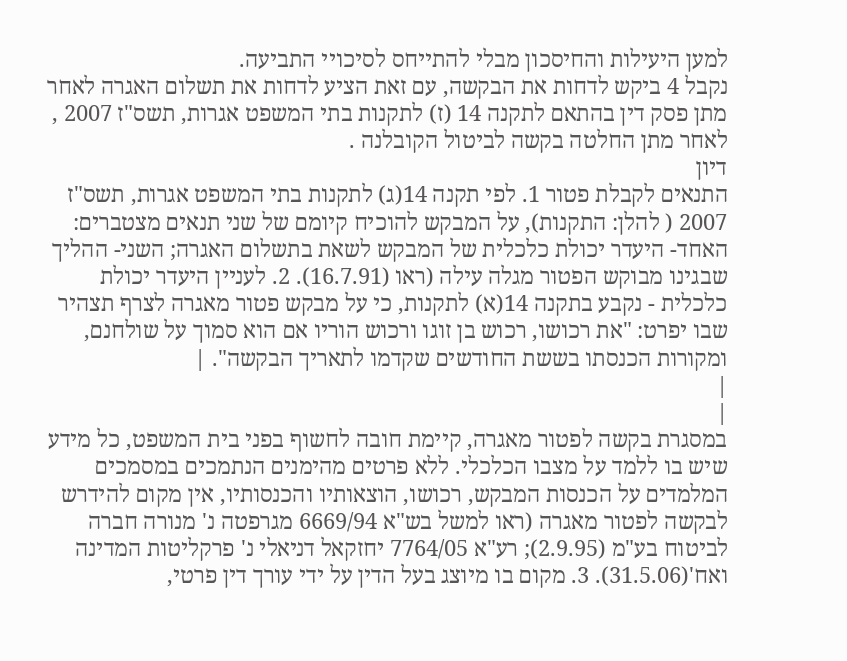למען היעילות והחיסכון מבלי להתייחס לסיכויי התביעה.
נקבל 4 ביקש לדחות את הבקשה, עם זאת הציע לדחות את תשלום האגרה לאחר מתן פסק דין בהתאם לתקנה 14 (ז) לתקנות בתי המשפט אגרות, תשס"ז 2007 , לאחר מתן החלטה בקשה לביטול הקובלנה .
דיון
התנאים לקבלת פטור 1. לפי תקנה 14(ג) לתקנות בתי המשפט אגרות, תשס"ז 2007 ( להלן: התקנות), על המבקש להוכיח קיומם של שני תנאים מצטברים: האחד- היעדר יכולת כלכלית של המבקש לשאת בתשלום האגרה; השני- ההליך שבגינו מבוקש הפטור מגלה עילה (ראו (16.7.91). 2. לעניין היעדר יכולת כלכלית - נקבע בתקנה 14(א) לתקנות, כי על מבקש פטור מאגרה לצרף תצהיר שבו יפרט: "את רכושו, רכוש בן זוגו ורכוש הוריו אם הוא סמוך על שולחנם, ומקורות הכנסתו בששת החודשים שקדמו לתאריך הבקשה". |
|
|
במסגרת בקשה לפטור מאגרה, קיימת חובה לחשוף בפני בית המשפט, כל מידע שיש בו ללמד על מצבו הכלכלי. ללא פרטים מהימנים הנתמכים במסמכים המלמדים על הכנסות המבקש, רכושו, הוצאותיו והכנסותיו, אין מקום להידרש לבקשה לפטור מאגרה (ראו למשל בש"א 6669/94 מגרפטה נ' מנורה חברה לביטוח בע"מ (2.9.95); רע"א 7764/05 יחזקאל דניאלי נ' פרקליטות המדינה ואח'(31.5.06). 3. מקום בו מיוצג בעל הדין על ידי עורך דין פרטי,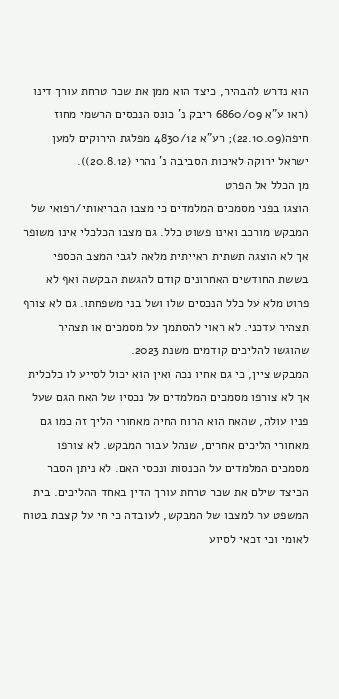הוא נדרש להבהיר, כיצד הוא ממן את שכר טרחת עורך דינו (ראו ע"א 6860/09 ריבק נ' כונס הנכסים הרשמי מחוז חיפה(22.10.09); רע"א 4830/12 מפלגת הירוקים למען ישראל ירוקה לאיכות הסביבה נ' נהרי (20.8.12)).
מן הכלל אל הפרט
הוצגו בפני מסמכים המלמדים כי מצבו הבריאותי/רפואי של המבקש מורכב ואינו פשוט כלל. גם מצבו הכלכלי אינו משופר אך לא הוצגה תשתית ראייתית מלאה לגבי המצב הכספי בששת החודשים האחרונים קודם להגשת הבקשה ואף לא פרוט מלא על כלל הנכסים שלו ושל בני משפחתו. גם לא צורף תצהיר עדכני. לא ראוי להסתמך על מסמכים או תצהיר שהוגשו להליכים קודמים משנת 2023.
המבקש ציין, כי גם אחיו נכה ואין הוא יכול לסייע לו כלכלית אך לא צורפו מסמכים המלמדים על נכסיו של האח הגם שעל פניו עולה, שהאח הוא הרוח החיה מאחורי הליך זה כמו גם מאחורי הליכים אחרים, שנהל עבור המבקש. לא צורפו מסמכים המלמדים על הכנסות ונכסי האם. לא ניתן הסבר הכיצד שילם את שכר טרחת עורך הדין באחד ההליכים. בית המשפט ער למצבו של המבקש, לעובדה כי חי על קצבת בטוח לאומי וכי זכאי לסיוע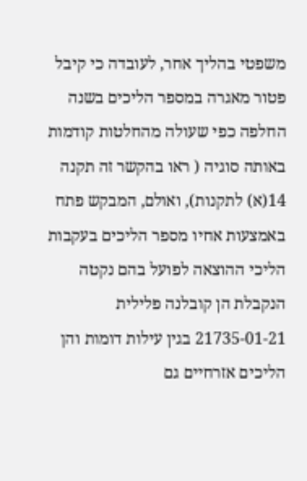משפטי בהליך אחר, לעובדה כי קיבל פטור מאגרה במספר הליכים בשנה החלפה כפי שעולה מהחלטות קודמות באותה סוגיה ( ראו בהקשר זה תקנה 14(א) לתקנות), ואולם, המבקש פתח באמצעות אחיו מספר הליכים בעקבות הליכי ההוצאה לפועל בהם נקטה הנקבלת הן קובלנה פלילית 21735-01-21 בגין עילות דומות והן הליכים אזרחיים גם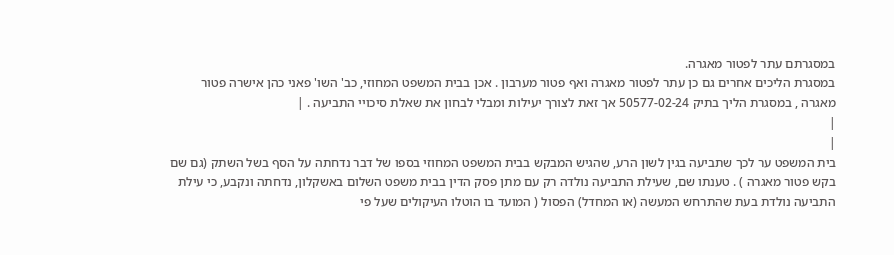במסגרתם עתר לפטור מאגרה.
במסגרת הליכים אחרים גם כן עתר לפטור מאגרה ואף פטור מערבון . אכן בבית המשפט המחוזי, כב' השו' פאני כהן אישרה פטור מאגרה , במסגרת הליך בתיק 50577-02-24 אך זאת לצורך יעילות ומבלי לבחון את שאלת סיכויי התביעה . |
|
|
בית המשפט ער לכך שתביעה בגין לשון הרע, שהגיש המבקש בבית המשפט המחוזי בספו של דבר נדחתה על הסף בשל השתק (גם שם בקש פטור מאגרה ) . טענתו שם, שעילת התביעה נולדה רק עם מתן פסק הדין בבית משפט השלום באשקלון, נדחתה ונקבע, כי עילת התביעה נולדת בעת שהתרחש המעשה (או המחדל) הפסול ( המועד בו הוטלו העיקולים שעל פי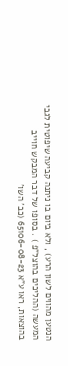הנטען מהווים לשון הרע) , ולא ביום בו ניתנה קביעה שיפוטית לגבי המעשה (ההליכים בהוצל"פ ) . בסופו של דבר המבקש חוייב בהוצאות, ראו ע"א 65106-08-23 (כב' השו'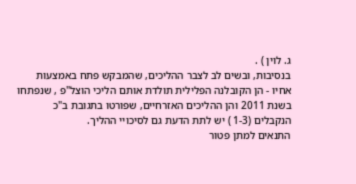ג. לוין ) .
בנסיבות, ובשים לב לצבר ההליכים, שהמבקש פתח באמצעות אחיו - הן הקובלנה הפלילית תולדת אותם הליכי הוצל"פ , שנפתחו בשנת 2011 והן ההליכים האזרחיים, שפורטו בתגובת ב"כ הנקבלים (1-3 ) יש לתת הדעת גם לסיכויי ההליך.
התנאים למתן פטור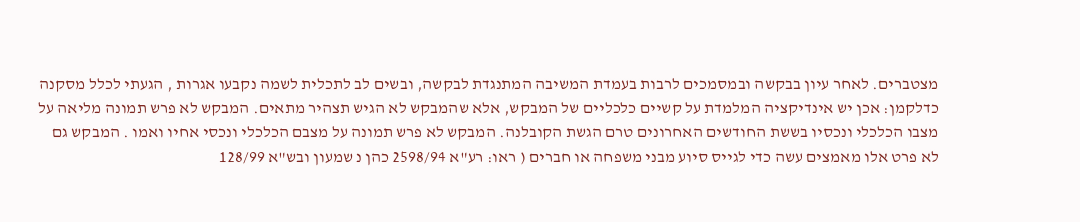מצטברים. לאחר עיון בבקשה ובמסמכים לרבות בעמדת המשיבה המתנגדת לבקשה, ובשים לב לתכלית לשמה נקבעו אגרות , הגעתי לכלל מסקנה כדלקמן: אכן יש אינדיקציה המלמדת על קשיים כלכליים של המבקש, אלא שהמבקש לא הגיש תצהיר מתאים. המבקש לא פרש תמונה מליאה על מצבו הכלכלי ונכסיו בששת החודשים האחרונים טרם הגשת הקובלנה. המבקש לא פרש תמונה על מצבם הכלכלי ונכסי אחיו ואמו . המבקש גם לא פרט אלו מאמצים עשה כדי לגייס סיוע מבני משפחה או חברים ( ראו: רע"א 2598/94 כהן נ שמעון ובש"א 128/99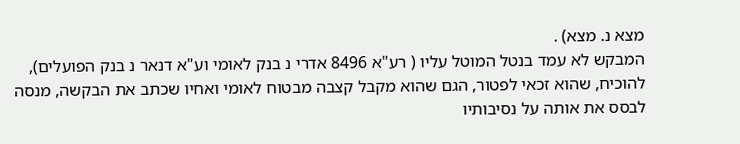מצא נ. מצא) .
המבקש לא עמד בנטל המוטל עליו ( רע"א 8496 אדרי נ בנק לאומי וע"א דנאר נ בנק הפועלים), להוכיח, שהוא זכאי לפטור, הגם שהוא מקבל קצבה מבטוח לאומי ואחיו שכתב את הבקשה, מנסה לבסס את אותה על נסיבותיו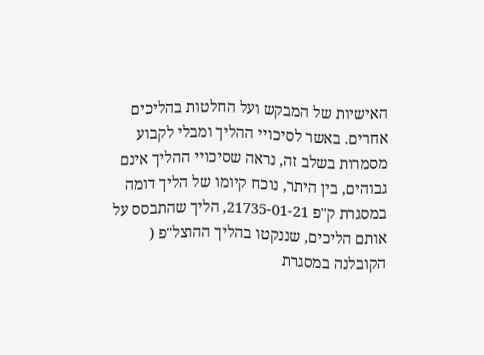האישיות של המבקש ועל החלטות בהליכים אחרים. באשר לסיכויי ההליך ומבלי לקבוע מסמרות בשלב זה, נראה שסיכויי ההליך אינם גבוהים, בין היתר, נוכח קיומו של הליך דומה במסגרת ק"פ 21735-01-21, הליך שהתבסס על אותם הליכים, שננקטו בהליך ההוצל"פ ( הקובלנה במסגרת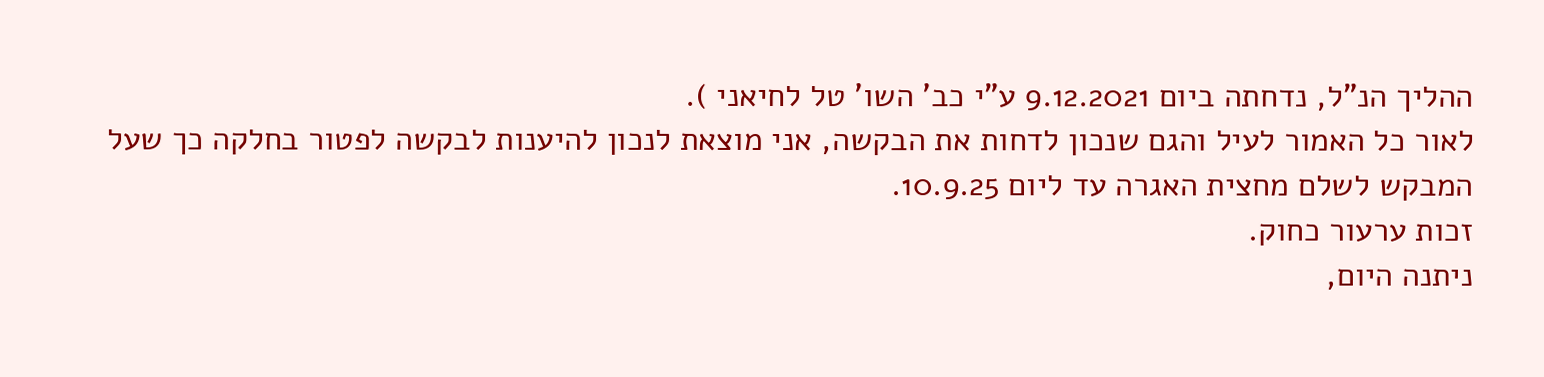ההליך הנ"ל, נדחתה ביום 9.12.2021 ע"י כב' השו' טל לחיאני ).
לאור כל האמור לעיל והגם שנכון לדחות את הבקשה, אני מוצאת לנכון להיענות לבקשה לפטור בחלקה כך שעל המבקש לשלם מחצית האגרה עד ליום 10.9.25.
זכות ערעור כחוק.
ניתנה היום,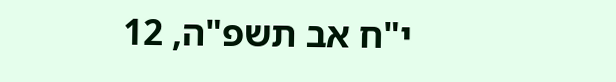י"ח אב תשפ"ה, 12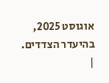אוגוסט 2025, בהיעדר הצדדים.
|